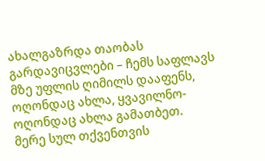ახალგაზრდა თაობას
გარდავიცვლები – ჩემს საფლავს
მზე უფლის ღიმილს დააფენს,
ოღონდაც ახლა, ყვავილნო-
ოღონდაც ახლა გამათბეთ.
მერე სულ თქვენთვის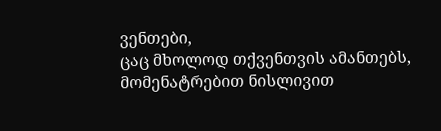ვენთები,
ცაც მხოლოდ თქვენთვის ამანთებს,
მომენატრებით ნისლივით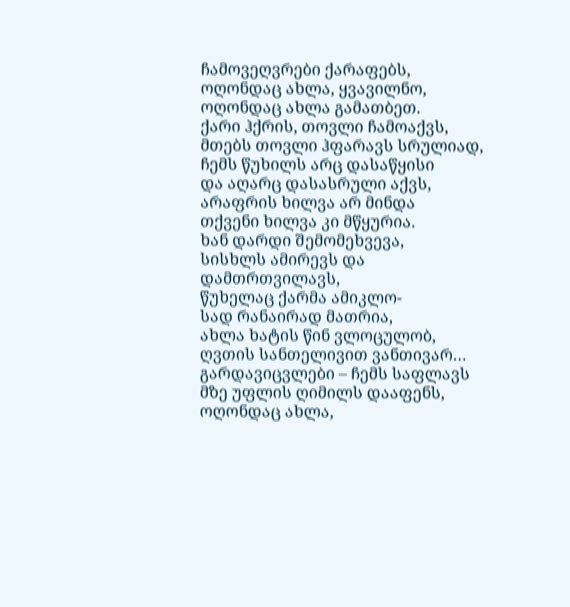ჩამოვეღვრები ქარაფებს,
ოღონდაც ახლა, ყვავილნო,
ოღონდაც ახლა გამათბეთ.
ქარი ჰქრის, თოვლი ჩამოაქვს,
მთებს თოვლი ჰფარავს სრულიად,
ჩემს წუხილს არც დასაწყისი
და აღარც დასასრული აქვს,
არაფრის ხილვა არ მინდა
თქვენი ხილვა კი მწყურია.
ხან დარდი შემომეხვევა,
სისხლს ამირევს და დამთრთვილავს,
წუხელაც ქარმა ამიკლო-
სად რანაირად მათრია,
ახლა ხატის წინ ვლოცულობ,
ღვთის სანთელივით ვანთივარ…
გარდავიცვლები – ჩემს საფლავს
მზე უფლის ღიმილს დააფენს,
ოღონდაც ახლა,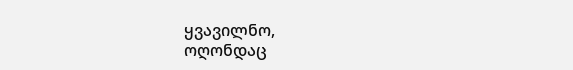ყვავილნო,
ოღონდაც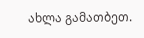ახლა გამათბეთ.